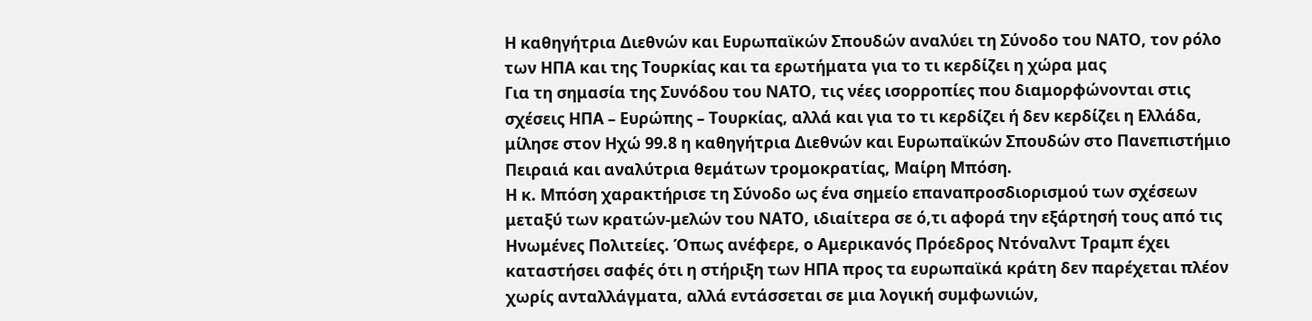Η καθηγήτρια Διεθνών και Ευρωπαϊκών Σπουδών αναλύει τη Σύνοδο του ΝΑΤΟ, τον ρόλο των ΗΠΑ και της Τουρκίας και τα ερωτήματα για το τι κερδίζει η χώρα μας
Για τη σημασία της Συνόδου του ΝΑΤΟ, τις νέες ισορροπίες που διαμορφώνονται στις σχέσεις ΗΠΑ – Ευρώπης – Τουρκίας, αλλά και για το τι κερδίζει ή δεν κερδίζει η Ελλάδα, μίλησε στον Ηχώ 99.8 η καθηγήτρια Διεθνών και Ευρωπαϊκών Σπουδών στο Πανεπιστήμιο Πειραιά και αναλύτρια θεμάτων τρομοκρατίας, Μαίρη Μπόση.
Η κ. Μπόση χαρακτήρισε τη Σύνοδο ως ένα σημείο επαναπροσδιορισμού των σχέσεων μεταξύ των κρατών-μελών του ΝΑΤΟ, ιδιαίτερα σε ό,τι αφορά την εξάρτησή τους από τις Ηνωμένες Πολιτείες. Όπως ανέφερε, ο Αμερικανός Πρόεδρος Ντόναλντ Τραμπ έχει καταστήσει σαφές ότι η στήριξη των ΗΠΑ προς τα ευρωπαϊκά κράτη δεν παρέχεται πλέον χωρίς ανταλλάγματα, αλλά εντάσσεται σε μια λογική συμφωνιών,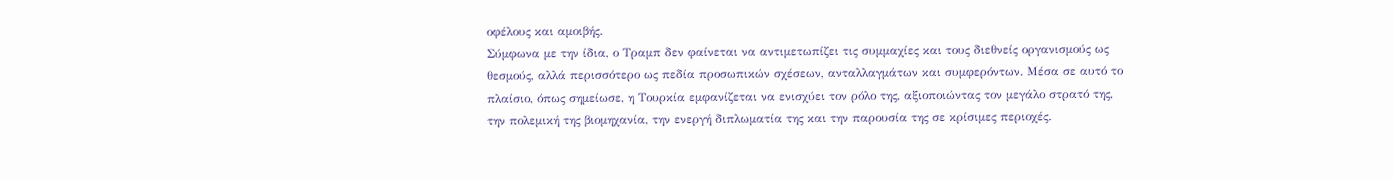οφέλους και αμοιβής.
Σύμφωνα με την ίδια, ο Τραμπ δεν φαίνεται να αντιμετωπίζει τις συμμαχίες και τους διεθνείς οργανισμούς ως θεσμούς, αλλά περισσότερο ως πεδία προσωπικών σχέσεων, ανταλλαγμάτων και συμφερόντων. Μέσα σε αυτό το πλαίσιο, όπως σημείωσε, η Τουρκία εμφανίζεται να ενισχύει τον ρόλο της, αξιοποιώντας τον μεγάλο στρατό της, την πολεμική της βιομηχανία, την ενεργή διπλωματία της και την παρουσία της σε κρίσιμες περιοχές.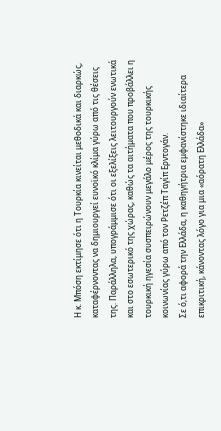Η κ. Μπόση εκτίμησε ότι η Τουρκία κινείται μεθοδικά και διαρκώς, καταφέρνοντας να δημιουργεί ευνοϊκό κλίμα γύρω από τις θέσεις της. Παράλληλα, υπογράμμισε ότι οι εξελίξεις λειτουργούν ενωτικά και στο εσωτερικό της χώρας, καθώς τα αιτήματα που προβάλλει η τουρκική ηγεσία συσπειρώνουν μεγάλο μέρος της τουρκικής κοινωνίας γύρω από τον Ρετζέπ Ταγίπ Ερντογάν.
Σε ό,τι αφορά την Ελλάδα, η καθηγήτρια εμφανίστηκε ιδιαίτερα επικριτική, κάνοντας λόγο για μια «αόρατη Ελλάδα»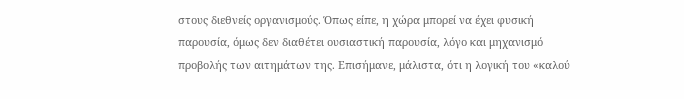στους διεθνείς οργανισμούς. Όπως είπε, η χώρα μπορεί να έχει φυσική παρουσία, όμως δεν διαθέτει ουσιαστική παρουσία, λόγο και μηχανισμό προβολής των αιτημάτων της. Επισήμανε, μάλιστα, ότι η λογική του «καλού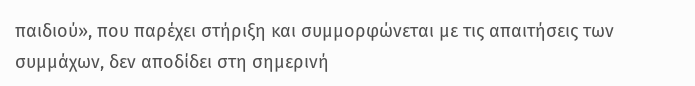παιδιού», που παρέχει στήριξη και συμμορφώνεται με τις απαιτήσεις των συμμάχων, δεν αποδίδει στη σημερινή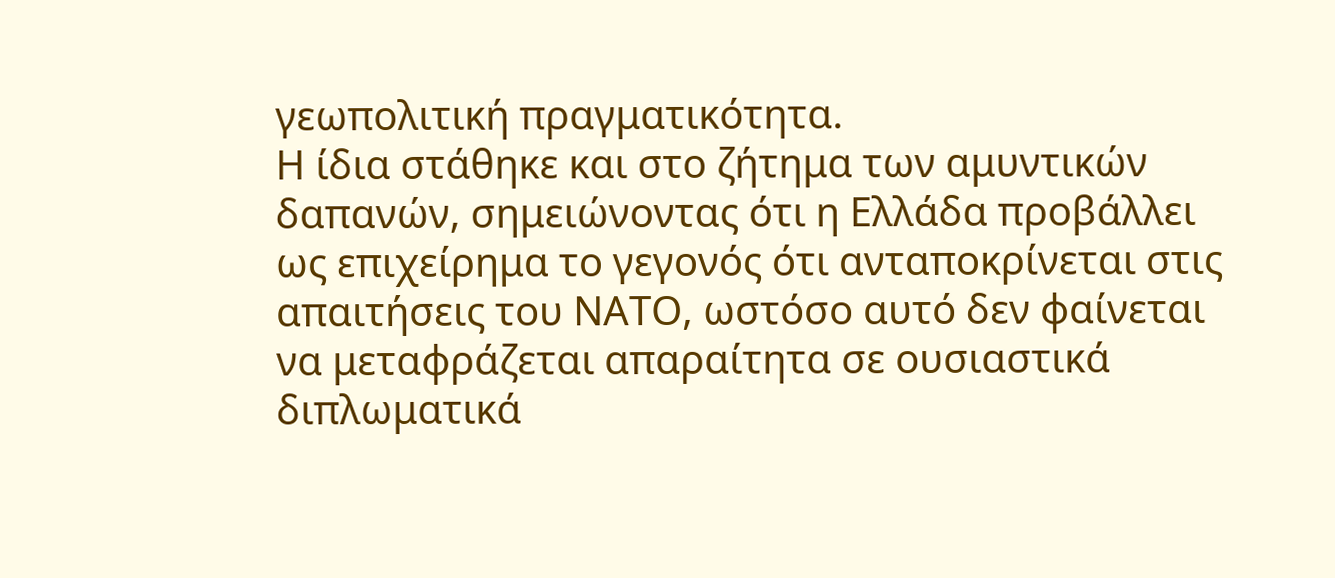γεωπολιτική πραγματικότητα.
Η ίδια στάθηκε και στο ζήτημα των αμυντικών δαπανών, σημειώνοντας ότι η Ελλάδα προβάλλει ως επιχείρημα το γεγονός ότι ανταποκρίνεται στις απαιτήσεις του ΝΑΤΟ, ωστόσο αυτό δεν φαίνεται να μεταφράζεται απαραίτητα σε ουσιαστικά διπλωματικά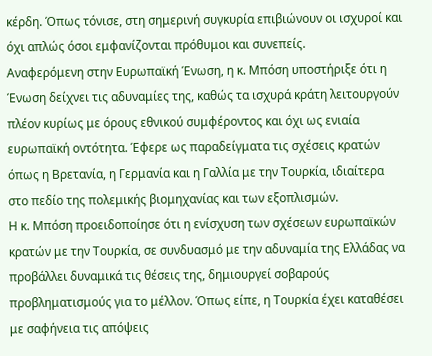κέρδη. Όπως τόνισε, στη σημερινή συγκυρία επιβιώνουν οι ισχυροί και όχι απλώς όσοι εμφανίζονται πρόθυμοι και συνεπείς.
Αναφερόμενη στην Ευρωπαϊκή Ένωση, η κ. Μπόση υποστήριξε ότι η Ένωση δείχνει τις αδυναμίες της, καθώς τα ισχυρά κράτη λειτουργούν πλέον κυρίως με όρους εθνικού συμφέροντος και όχι ως ενιαία ευρωπαϊκή οντότητα. Έφερε ως παραδείγματα τις σχέσεις κρατών όπως η Βρετανία, η Γερμανία και η Γαλλία με την Τουρκία, ιδιαίτερα στο πεδίο της πολεμικής βιομηχανίας και των εξοπλισμών.
Η κ. Μπόση προειδοποίησε ότι η ενίσχυση των σχέσεων ευρωπαϊκών κρατών με την Τουρκία, σε συνδυασμό με την αδυναμία της Ελλάδας να προβάλλει δυναμικά τις θέσεις της, δημιουργεί σοβαρούς προβληματισμούς για το μέλλον. Όπως είπε, η Τουρκία έχει καταθέσει με σαφήνεια τις απόψεις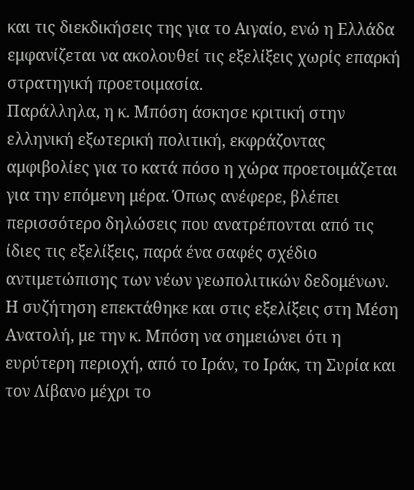και τις διεκδικήσεις της για το Αιγαίο, ενώ η Ελλάδα εμφανίζεται να ακολουθεί τις εξελίξεις χωρίς επαρκή στρατηγική προετοιμασία.
Παράλληλα, η κ. Μπόση άσκησε κριτική στην ελληνική εξωτερική πολιτική, εκφράζοντας αμφιβολίες για το κατά πόσο η χώρα προετοιμάζεται για την επόμενη μέρα. Όπως ανέφερε, βλέπει περισσότερο δηλώσεις που ανατρέπονται από τις ίδιες τις εξελίξεις, παρά ένα σαφές σχέδιο αντιμετώπισης των νέων γεωπολιτικών δεδομένων.
Η συζήτηση επεκτάθηκε και στις εξελίξεις στη Μέση Ανατολή, με την κ. Μπόση να σημειώνει ότι η ευρύτερη περιοχή, από το Ιράν, το Ιράκ, τη Συρία και τον Λίβανο μέχρι το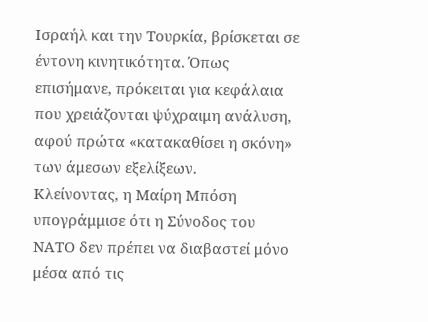Ισραήλ και την Τουρκία, βρίσκεται σε έντονη κινητικότητα. Όπως επισήμανε, πρόκειται για κεφάλαια που χρειάζονται ψύχραιμη ανάλυση, αφού πρώτα «κατακαθίσει η σκόνη» των άμεσων εξελίξεων.
Κλείνοντας, η Μαίρη Μπόση υπογράμμισε ότι η Σύνοδος του ΝΑΤΟ δεν πρέπει να διαβαστεί μόνο μέσα από τις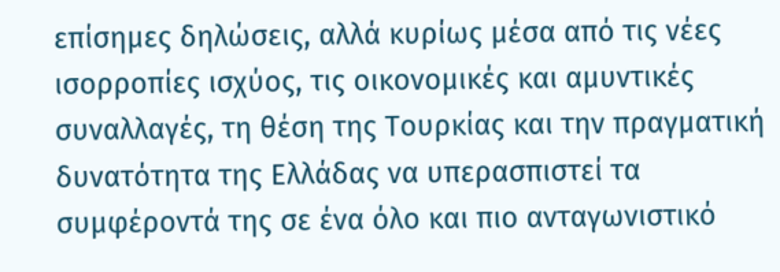επίσημες δηλώσεις, αλλά κυρίως μέσα από τις νέες ισορροπίες ισχύος, τις οικονομικές και αμυντικές συναλλαγές, τη θέση της Τουρκίας και την πραγματική δυνατότητα της Ελλάδας να υπερασπιστεί τα συμφέροντά της σε ένα όλο και πιο ανταγωνιστικό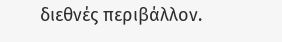διεθνές περιβάλλον.